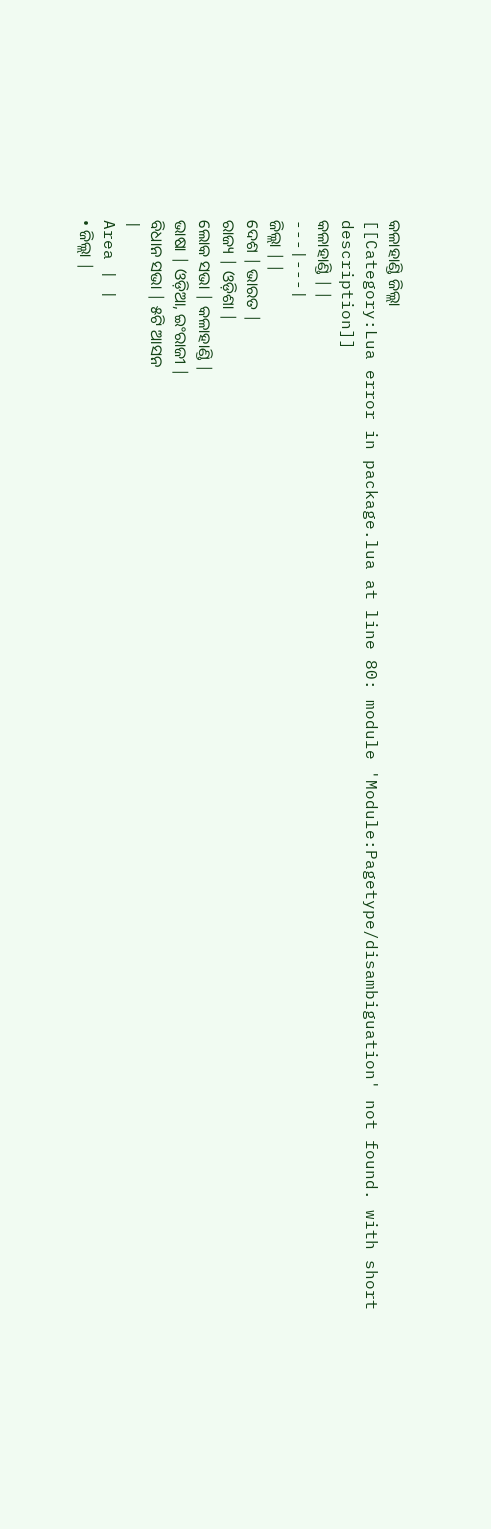କଳାହାଣ୍ଡି ଜିଲ୍ଲା
[[Category:Lua error in package.lua at line 80: module 'Module:Pagetype/disambiguation' not found. with short description]]
କଳାହାଣ୍ଡି | |
---|---|
ଜିଲ୍ଲା | |
ଦେଶ | ଭାରତ |
ରାଜ୍ୟ | ଓଡ଼ିଶା |
ଲୋକ ସଭା | କଳାହାଣ୍ଡି |
ଭାଷା | ଓଡ଼ିଆ, ଇଂରାଜୀ |
ବିଧାନ ସଭା | ୫ଟି ଆସନ
|
Area | |
• ଜିଲ୍ଲା |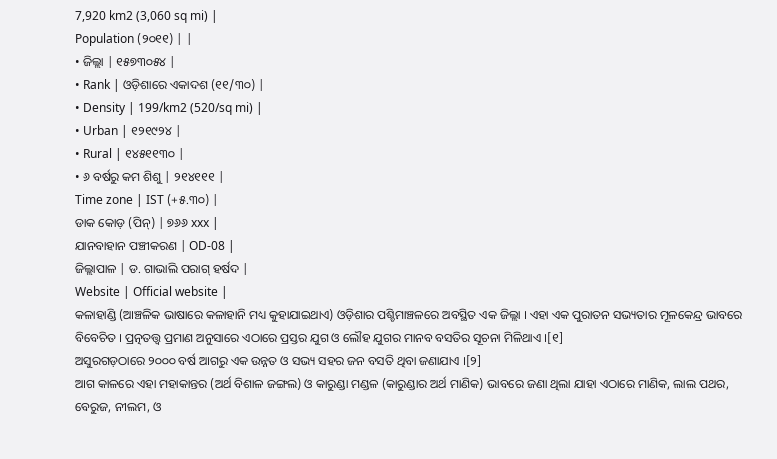7,920 km2 (3,060 sq mi) |
Population (୨୦୧୧) | |
• ଜିଲ୍ଲା | ୧୫୭୩୦୫୪ |
• Rank | ଓଡ଼ିଶାରେ ଏକାଦଶ (୧୧/୩୦) |
• Density | 199/km2 (520/sq mi) |
• Urban | ୧୨୧୯୨୪ |
• Rural | ୧୪୫୧୧୩୦ |
• ୬ ବର୍ଷରୁ କମ ଶିଶୁ | ୨୧୪୧୧୧ |
Time zone | IST (+୫.୩୦) |
ଡାକ କୋଡ଼ (ପିନ୍) | ୭୬୬ xxx |
ଯାନବାହାନ ପଞ୍ଚୀକରଣ | OD-08 |
ଜିଲ୍ଲାପାଳ | ଡ. ଗାଭାଲି ପରାଗ୍ ହର୍ଷଦ |
Website | Official website |
କଳାହାଣ୍ଡି (ଆଞ୍ଚଳିକ ଭାଷାରେ କଳାହାନି ମଧ୍ୟ କୁହାଯାଇଥାଏ) ଓଡ଼ିଶାର ପଶ୍ଚିମାଞ୍ଚଳରେ ଅବସ୍ଥିତ ଏକ ଜିଲ୍ଲା । ଏହା ଏକ ପୁରାତନ ସଭ୍ୟତାର ମୂଳକେନ୍ଦ୍ର ଭାବରେ ବିବେଚିତ । ପ୍ରତ୍ନତତ୍ତ୍ୱ ପ୍ରମାଣ ଅନୁସାରେ ଏଠାରେ ପ୍ରସ୍ତର ଯୁଗ ଓ ଲୌହ ଯୁଗର ମାନବ ବସତିର ସୂଚନା ମିଳିଥାଏ ।[୧]
ଅସୁରଗଡ଼ଠାରେ ୨୦୦୦ ବର୍ଷ ଆଗରୁ ଏକ ଉନ୍ନତ ଓ ସଭ୍ୟ ସହର ଜନ ବସତି ଥିବା ଜଣାଯାଏ ।[୨]
ଆଗ କାଳରେ ଏହା ମହାକାନ୍ତର (ଅର୍ଥ ବିଶାଳ ଜଙ୍ଗଲ) ଓ କାରୁଣ୍ଡା ମଣ୍ଡଳ (କାରୁଣ୍ଡାର ଅର୍ଥ ମାଣିକ) ଭାବରେ ଜଣା ଥିଲା ଯାହା ଏଠାରେ ମାଣିକ, ଲାଲ ପଥର, ବେରୁଜ, ନୀଲମ, ଓ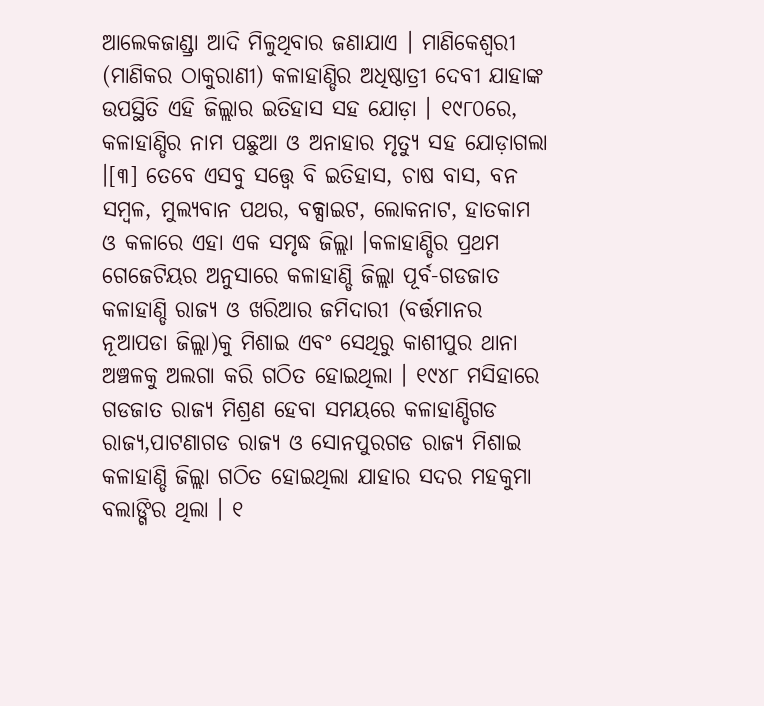ଆଲେକଜାଣ୍ଡ୍ରା ଆଦି ମିଳୁଥିବାର ଜଣାଯାଏ । ମାଣିକେଶ୍ୱରୀ (ମାଣିକର ଠାକୁରାଣୀ) କଳାହାଣ୍ଡିର ଅଧିଷ୍ଠାତ୍ରୀ ଦେବୀ ଯାହାଙ୍କ ଉପସ୍ଥିତି ଏହି ଜିଲ୍ଲାର ଇତିହାସ ସହ ଯୋଡ଼ା । ୧୯୮୦ରେ, କଳାହାଣ୍ଡିର ନାମ ପଛୁଆ ଓ ଅନାହାର ମୃତ୍ୟୁ ସହ ଯୋଡ଼ାଗଲା ।[୩] ତେବେ ଏସବୁ ସତ୍ତ୍ୱେ ବି ଇତିହାସ, ଚାଷ ବାସ, ବନ ସମ୍ବଳ, ମୁଲ୍ୟବାନ ପଥର, ବକ୍ସାଇଟ, ଲୋକନାଟ, ହାତକାମ ଓ କଳାରେ ଏହା ଏକ ସମୃଦ୍ଧ ଜିଲ୍ଲା ।କଳାହାଣ୍ଡିର ପ୍ରଥମ ଗେଜେଟିୟର ଅନୁସାରେ କଳାହାଣ୍ଡି ଜିଲ୍ଲା ପୂର୍ବ-ଗଡଜାତ କଳାହାଣ୍ଡି ରାଜ୍ୟ ଓ ଖରିଆର ଜମିଦାରୀ (ବର୍ତ୍ତମାନର ନୂଆପଡା ଜିଲ୍ଲା)କୁ ମିଶାଇ ଏବଂ ସେଥିରୁ କାଶୀପୁର ଥାନା ଅଞ୍ଚଳକୁ ଅଲଗା କରି ଗଠିତ ହୋଇଥିଲା । ୧୯୪୮ ମସିହାରେ ଗଡଜାତ ରାଜ୍ୟ ମିଶ୍ରଣ ହେବା ସମୟରେ କଳାହାଣ୍ଡିଗଡ ରାଜ୍ୟ,ପାଟଣାଗଡ ରାଜ୍ୟ ଓ ସୋନପୁରଗଡ ରାଜ୍ୟ ମିଶାଇ କଳାହାଣ୍ଡି ଜିଲ୍ଲା ଗଠିତ ହୋଇଥିଲା ଯାହାର ସଦର ମହକୁମା ବଲାଙ୍ଗିର ଥିଲା । ୧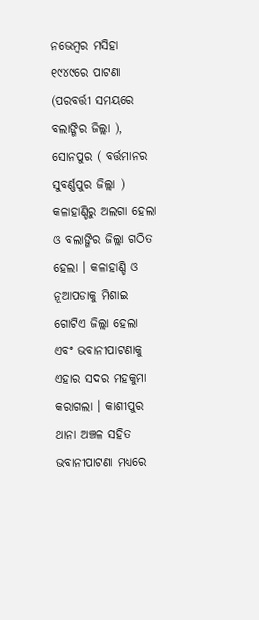ନଭେମ୍ବର ମସିହା ୧୯୪୯ରେ ପାଟଣା (ପରବର୍ତ୍ତୀ ସମୟରେ ବଲାଙ୍ଗିର ଜିଲ୍ଲା ), ସୋନପୁର ( ବର୍ତ୍ତମାନର ସୁବର୍ଣ୍ଣପୁର ଜିଲ୍ଲା ) କଳାହାଣ୍ଡିରୁ ଅଲଗା ହେଲା ଓ ବଲାଙ୍ଗିର ଜିଲ୍ଲା ଗଠିତ ହେଲା । କଳାହାଣ୍ଡି ଓ ନୂଆପଡାକୁ ମିଶାଇ ଗୋଟିଏ ଜିଲ୍ଲା ହେଲା ଏବଂ ଭବାନୀପାଟଣାକୁ ଏହାର ସଦର ମହକୁମା କରାଗଲା । କାଶୀପୁର ଥାନା ଅଞ୍ଚଳ ସହିତ ଭବାନୀପାଟଣା ମଧ୍ୟରେ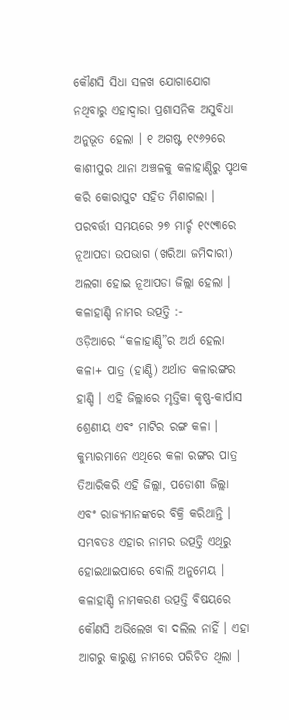କୌଣସି ସିଧା ସଳଖ ଯୋଗାଯୋଗ ନଥିବାରୁ ଏହାଦ୍ୱାରା ପ୍ରଶାସନିକ ଅସୁବିଧା ଅନୁଭୂତ ହେଲା । ୧ ଅଗଷ୍ଟ ୧୯୬୨ରେ କାଶୀପୁର ଥାନା ଅଞ୍ଚଳକୁ କଳାହାଣ୍ଡିରୁ ପୃଥକ କରି କୋରାପୁଟ ସହିତ ମିଶାଗଲା । ପରବର୍ତ୍ତୀ ସମୟରେ ୨୭ ମାର୍ଚ୍ଚ ୧୯୯୩ରେ ନୂଆପଡା ଉପଭାଗ (ଖରିଆ ଜମିଦାରୀ) ଅଲଗା ହୋଇ ନୂଆପଡା ଜିଲ୍ଲା ହେଲା ।
କଳାହାଣ୍ଡି ନାମର ଉତ୍ପତ୍ତି :-
ଓଡ଼ିଆରେ “କଳାହାଣ୍ଡି”ର ଅର୍ଥ ହେଲା କଳା+ ପାତ୍ର (ହାଣ୍ଡି) ଅର୍ଥାତ କଳାରଙ୍ଗର ହାଣ୍ଡି । ଏହି ଜିଲ୍ଲାରେ ମୃତ୍ତିକା କୃଷ୍ଣ-କାର୍ପାସ ଶ୍ରେଣୀୟ ଏବଂ ମାଟିର ରଙ୍ଗ କଳା । କୁମ୍ଭାରମାନେ ଏଥିରେ କଳା ରଙ୍ଗର ପାତ୍ର ତିଆରିକରି ଏହି ଜିଲ୍ଲା, ପଡୋଶୀ ଜିଲ୍ଲା ଏବଂ ରାଜ୍ୟମାନଙ୍କରେ ବିକ୍ରି କରିଥାନ୍ତି । ସମ୍ଭବତଃ ଏହାର ନାମର ଉତ୍ପତ୍ତି ଏଥିରୁ ହୋଇଥାଇପାରେ ବୋଲି ଅନୁମେୟ ।
କଳାହାଣ୍ଡି ନାମକରଣ ଉତ୍ପତ୍ତି ବିଷୟରେ କୌଣସି ଅଭିଲେଖ ବା ଦଲିଲ ନାହିଁ । ଏହା ଆଗରୁ କାରୁଣ୍ଡ ନାମରେ ପରିଚିତ ଥିଲା ।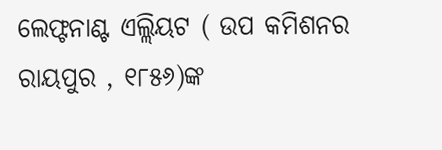ଲେଫ୍ଟନାଣ୍ଟ ଏଲ୍ଲିୟଟ ( ଉପ କମିଶନର ରାୟପୁର , ୧୮୫୬)ଙ୍କ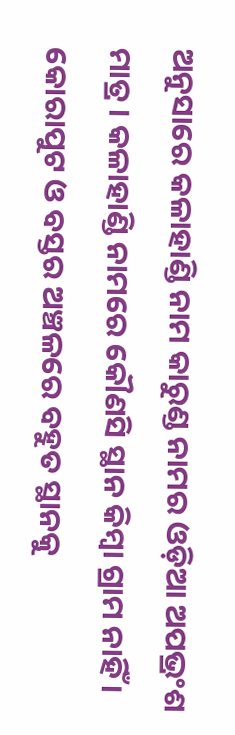ଅନୁସାରେ କଳାହାଣ୍ଡି ନାମ କାରୁଣ୍ଡ ନାମର ଓଡ଼ିଆ ଅପଭ୍ରଂଶ ମାତ୍ର । କଳାହାଣ୍ଡି ନାମରେ କୌଣସି ସ୍ଥାନ କିମ୍ବା ଗ୍ରାମ ନାହିଁ । କୋରାପୁଟ ଓ ବସ୍ତର ଅଞ୍ଚଳରେ ବହୁତ ସ୍ଥାନକୁ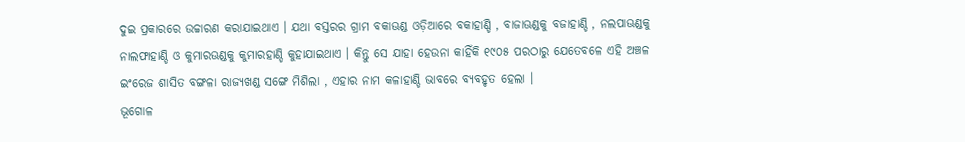ଦୁଇ ପ୍ରକାରରେ ଉଚ୍ଚାରଣ କରାଯାଇଥାଏ । ଯଥା ବସ୍ତରର ଗ୍ରାମ ବକାଊଣ୍ଡ ଓଡ଼ିଆରେ ବକାହାଣ୍ଡି , ବାଜାଊଣ୍ଡକୁ ବଜାହାଣ୍ଡି , ନଲପାଊଣ୍ଡକୁ ନାଲଫାହାଣ୍ଡି ଓ କୁମାରଊଣ୍ଡକୁ କୁମାରହାଣ୍ଡି କୁହାଯାଇଥାଏ । କିନ୍ତୁ ସେ ଯାହା ହେଉନା କାହିଁକି ୧୯୦୫ ପରଠାରୁ ଯେତେବଳେ ଏହି ଅଞ୍ଚଳ ଇଂରେଜ ଶାସିତ ବଙ୍ଗଳା ରାଜ୍ୟଖଣ୍ଡ ସଙ୍ଗେ ମିଶିଲା , ଏହାର ନାମ କଳାହାଣ୍ଡି ଭାବରେ ବ୍ୟବହୃତ ହେଲା ।
ଭୂଗୋଳ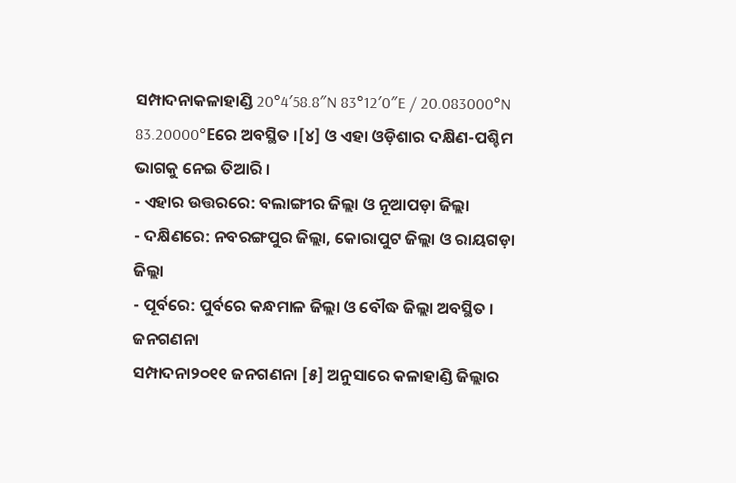ସମ୍ପାଦନାକଳାହାଣ୍ଡି 20°4′58.8″N 83°12′0″E / 20.083000°N 83.20000°Eରେ ଅବସ୍ଥିତ ।[୪] ଓ ଏହା ଓଡ଼ିଶାର ଦକ୍ଷିଣ-ପଶ୍ଚିମ ଭାଗକୁ ନେଇ ତିଆରି ।
- ଏହାର ଉତ୍ତରରେ: ବଲାଙ୍ଗୀର ଜିଲ୍ଲା ଓ ନୂଆପଡ଼ା ଜିଲ୍ଲା
- ଦକ୍ଷିଣରେ: ନବରଙ୍ଗପୁର ଜିଲ୍ଲା, କୋରାପୁଟ ଜିଲ୍ଲା ଓ ରାୟଗଡ଼ା ଜିଲ୍ଲା
- ପୂର୍ବରେ: ପୁର୍ବରେ କନ୍ଧମାଳ ଜିଲ୍ଲା ଓ ବୌଦ୍ଧ ଜିଲ୍ଲା ଅବସ୍ଥିତ ।
ଜନଗଣନା
ସମ୍ପାଦନା୨୦୧୧ ଜନଗଣନା [୫] ଅନୁସାରେ କଳାହାଣ୍ଡି ଜିଲ୍ଲାର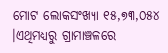ମୋଟ ଲୋକସଂଖ୍ୟା ୧୫,୭୩,୦୫୪ ।ଏଥିମଧ୍ୟରୁ ଗ୍ରାମାଞ୍ଚଳରେ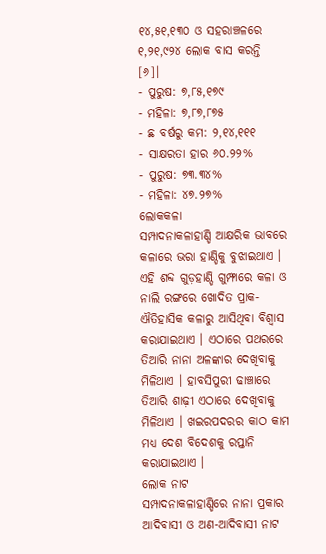୧୪,୫୧,୧୩୦ ଓ ସହରାଞ୍ଚଳରେ ୧,୨୧,୯୨୪ ଲୋକ ବାସ କରନ୍ତି [୬]।
- ପୁରୁଷ: ୭,୮୫,୧୭୯
- ମହିଳା: ୭,୮୭,୮୭୫
- ଛ ବର୍ଷରୁ କମ: ୨,୧୪,୧୧୧
- ସାକ୍ଷରତା ହାର ୬୦.୨୨%
- ପୁରୁଷ: ୭୩.୩୪%
- ମହିଳା: ୪୭.୨୭%
ଲୋକକଳା
ସମ୍ପାଦନାକଳାହାଣ୍ଡି ଆକ୍ଷରିକ ଭାବରେ କଳାରେ ଭରା ହାଣ୍ଡିକୁ ବୁଝାଇଥାଏ । ଏହି ଶବ୍ଦ ଗୁଡ଼ହାଣ୍ଡି ଗୁମ୍ଫାରେ କଳା ଓ ନାଲି ରଙ୍ଗରେ ଖୋଦିତ ପ୍ରାକ-ଐତିହାସିକ କଳାରୁ ଆସିଥିବା ବିଶ୍ୱାସ କରାଯାଇଥାଏ । ଏଠାରେ ପଥରରେ ତିଆରି ନାନା ଅଳଙ୍କାର ଦେଖିବାକୁ ମିଳିଥାଏ । ହାବସିପୁରୀ ଢାଞ୍ଚାରେ ତିଆରି ଶାଢ଼ୀ ଏଠାରେ ଦେଖିବାକୁ ମିଳିଥାଏ । ଖଇରପଦରର କାଠ କାମ ମଧ୍ୟ ଦେଶ ବିଦେଶକୁ ରପ୍ତାନି କରାଯାଇଥାଏ ।
ଲୋକ ନାଟ
ସମ୍ପାଦନାକଳାହାଣ୍ଡିରେ ନାନା ପ୍ରକାର ଆଦିବାସୀ ଓ ଅଣ-ଆଦିବାସୀ ନାଟ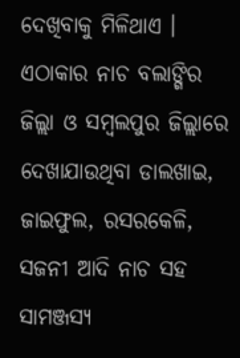ଦେଖିବାକୁ ମିଳିଥାଏ । ଏଠାକାର ନାଚ ବଲାଙ୍ଗିର ଜିଲ୍ଲା ଓ ସମ୍ବଲପୁର ଜିଲ୍ଲାରେ ଦେଖାଯାଉଥିବା ଡାଲଖାଇ, ଜାଇଫୁଲ, ରସରକେଳି, ସଜନୀ ଆଦି ନାଚ ସହ ସାମଞ୍ଜସ୍ୟ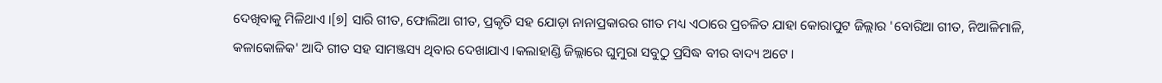ଦେଖିବାକୁ ମିଳିଥାଏ ।[୭] ସାରି ଗୀତ, ଫୋଲିଆ ଗୀତ, ପ୍ରକୃତି ସହ ଯୋଡ଼ା ନାନାପ୍ରକାରର ଗୀତ ମଧ୍ୟ ଏଠାରେ ପ୍ରଚଳିତ ଯାହା କୋରାପୁଟ ଜିଲ୍ଲାର 'ବୋରିଆ ଗୀତ, ନିଆଳିମାଳି, କଳାକୋଳିକ' ଆଦି ଗୀତ ସହ ସାମଞ୍ଜସ୍ୟ ଥିବାର ଦେଖାଯାଏ ।କଲାହାଣ୍ଡି ଜିଲ୍ଲାରେ ଘୁମୁରା ସବୁଠୁ ପ୍ରସିଦ୍ଧ ବୀର ବାଦ୍ୟ ଅଟେ ।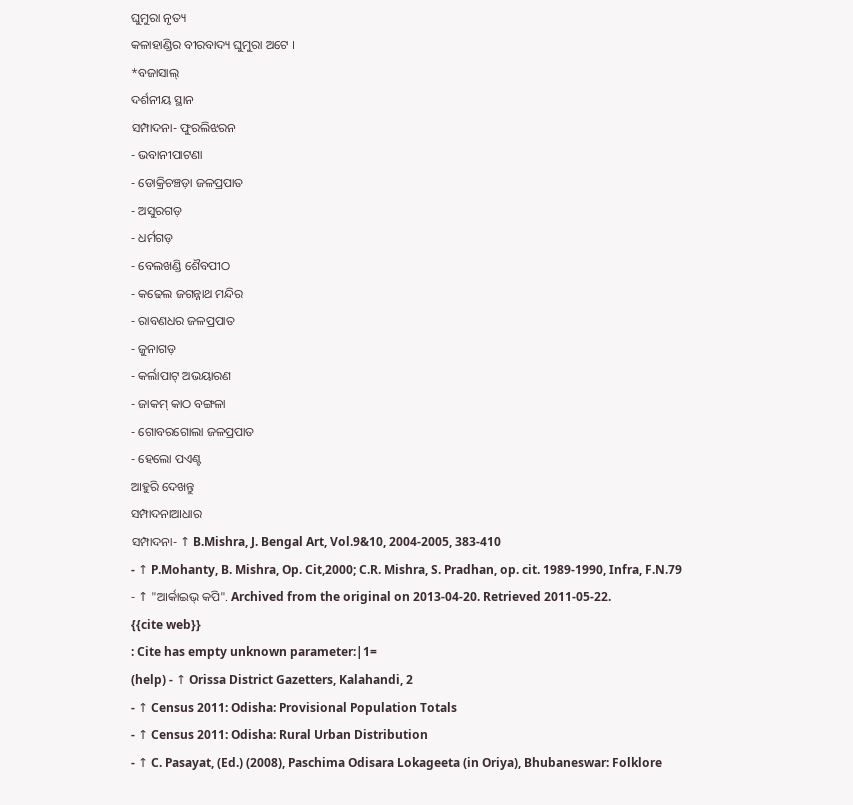ଘୁମୁରା ନୃତ୍ୟ
କଳାହାଣ୍ଡିର ବୀରବାଦ୍ୟ ଘୁମୁରା ଅଟେ ।
*ବଜାସାଲ୍
ଦର୍ଶନୀୟ ସ୍ଥାନ
ସମ୍ପାଦନା- ଫୁରଲିଝରନ
- ଭବାନୀପାଟଣା
- ଡୋକ୍ରିଚଞ୍ଚଡ଼ା ଜଳପ୍ରପାତ
- ଅସୁରଗଡ଼
- ଧର୍ମଗଡ଼
- ବେଲଖଣ୍ଡି ଶୈବପୀଠ
- କଢେଲ ଜଗନ୍ନାଥ ମନ୍ଦିର
- ରାବଣଧର ଜଳପ୍ରପାତ
- ଜୁନାଗଡ଼
- କର୍ଲାପାଟ୍ ଅଭୟାରଣ
- ଜାକମ୍ କାଠ ବଙ୍ଗଳା
- ଗୋବରଗୋଲା ଜଳପ୍ରପାତ
- ହେଲୋ ପଏଣ୍ଟ
ଆହୁରି ଦେଖନ୍ତୁ
ସମ୍ପାଦନାଆଧାର
ସମ୍ପାଦନା- ↑ B.Mishra, J. Bengal Art, Vol.9&10, 2004-2005, 383-410
- ↑ P.Mohanty, B. Mishra, Op. Cit,2000; C.R. Mishra, S. Pradhan, op. cit. 1989-1990, Infra, F.N.79
- ↑ "ଆର୍କାଇଭ୍ କପି". Archived from the original on 2013-04-20. Retrieved 2011-05-22.
{{cite web}}
: Cite has empty unknown parameter:|1=
(help) - ↑ Orissa District Gazetters, Kalahandi, 2
- ↑ Census 2011: Odisha: Provisional Population Totals
- ↑ Census 2011: Odisha: Rural Urban Distribution
- ↑ C. Pasayat, (Ed.) (2008), Paschima Odisara Lokageeta (in Oriya), Bhubaneswar: Folklore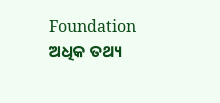Foundation
ଅଧିକ ତଥ୍ୟ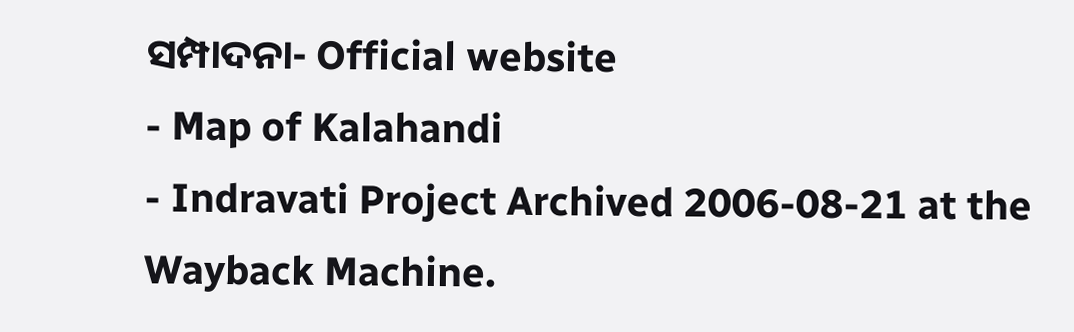ସମ୍ପାଦନା- Official website
- Map of Kalahandi
- Indravati Project Archived 2006-08-21 at the Wayback Machine.